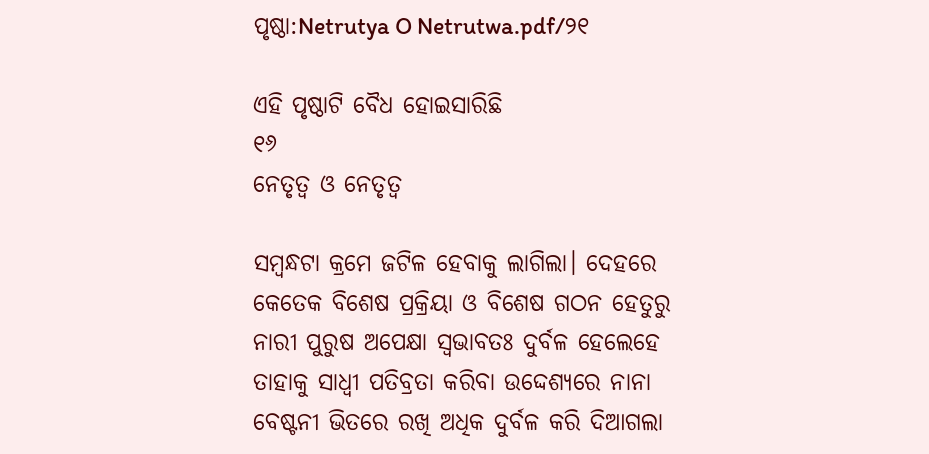ପୃଷ୍ଠା:Netrutya O Netrutwa.pdf/୨୧

ଏହି ପୃଷ୍ଠାଟି ବୈଧ ହୋଇସାରିଛି
୧୬
ନେତୃତ୍ୱ ଓ ନେତୃତ୍ୱ

ସମ୍ବନ୍ଧଟା କ୍ରମେ ଜଟିଳ ହେବାକୁ ଲାଗିଲା। ଦେହରେ କେତେକ ବିଶେଷ ପ୍ରକ୍ରିୟା ଓ ବିଶେଷ ଗଠନ ହେତୁରୁ ନାରୀ ପୁରୁଷ ଅପେକ୍ଷା ସ୍ୱଭାବତଃ ଦୁର୍ବଳ ହେଲେହେ ତାହାକୁ ସାଧ୍ୱୀ ପତିବ୍ରତା କରିବା ଉଦ୍ଦେଶ୍ୟରେ ନାନା ବେଷ୍ଟନୀ ଭିତରେ ରଖି ଅଧିକ ଦୁର୍ବଳ କରି ଦିଆଗଲା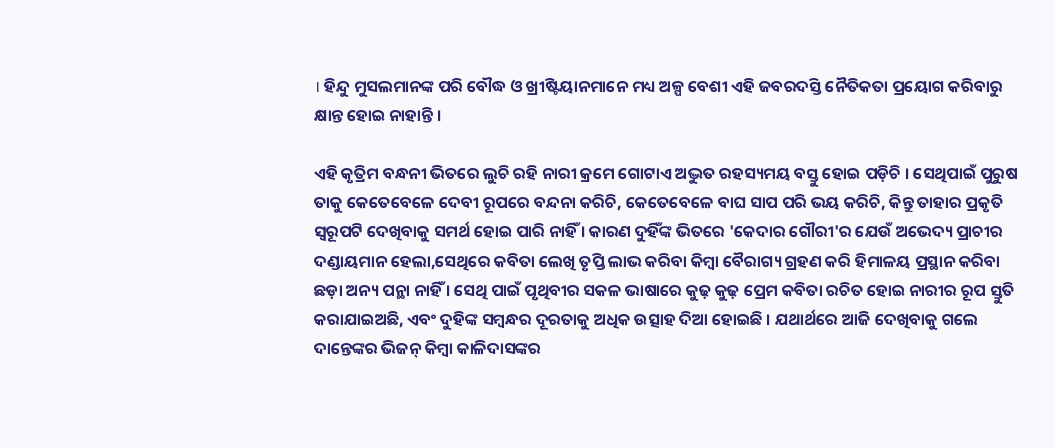। ହିନ୍ଦୁ ମୁସଲମାନଙ୍କ ପରି ବୌଦ୍ଧ ଓ ଖ୍ରୀଷ୍ଟିୟାନମାନେ ମଧ୍ୟ ଅଳ୍ପ ବେଶୀ ଏହି ଜବରଦସ୍ତି ନୈତିକତା ପ୍ରୟୋଗ କରିବାରୁ କ୍ଷାନ୍ତ ହୋଇ ନାହାନ୍ତି ।

ଏହି କୃତ୍ରିମ ବନ୍ଧନୀ ଭିତରେ ଲୁଚି ରହି ନାରୀ କ୍ରମେ ଗୋଟାଏ ଅଦ୍ଭୁତ ରହସ୍ୟମୟ ବସ୍ତୁ ହୋଇ ପଡ଼ିଚି । ସେଥିପାଇଁ ପୁରୁଷ ତାକୁ କେତେବେଳେ ଦେବୀ ରୂପରେ ବନ୍ଦନା କରିଚି, କେତେବେଳେ ବାଘ ସାପ ପରି ଭୟ କରିଚି, କିନ୍ତୁ ତାହାର ପ୍ରକୃତି ସ୍ୱରୂପଟି ଦେଖିବାକୁ ସମର୍ଥ ହୋଇ ପାରି ନାହିଁ । କାରଣ ଦୁହିଁଙ୍କ ଭିତରେ 'କେଦାର ଗୌରୀ'ର ଯେଉଁ ଅଭେଦ୍ୟ ପ୍ରାଚୀର ଦଣ୍ଡାୟମାନ ହେଲା,ସେଥିରେ କବିତା ଲେଖି ତୃପ୍ତି ଲାଭ କରିବା କିମ୍ବା ବୈରାଗ୍ୟ ଗ୍ରହଣ କରି ହିମାଳୟ ପ୍ରସ୍ଥାନ କରିବା ଛଡ଼ା ଅନ୍ୟ ପନ୍ଥା ନାହିଁ । ସେଥି ପାଇଁ ପୃଥିବୀର ସକଳ ଭାଷାରେ କୁଢ଼ କୁଢ଼ ପ୍ରେମ କବିତା ରଚିତ ହୋଇ ନାରୀର ରୂପ ସ୍ତୁତି କରାଯାଇଅଛି, ଏବଂ ଦୁହିଙ୍କ ସମ୍ବନ୍ଧର ଦୂରତାକୁ ଅଧିକ ଉତ୍ସାହ ଦିଆ ହୋଇଛି । ଯଥାର୍ଥରେ ଆଜି ଦେଖିବାକୁ ଗଲେ ଦାନ୍ତେଙ୍କର ଭିଜନ୍ କିମ୍ବା କାଳିଦାସଙ୍କର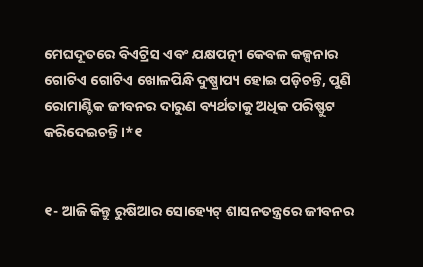ମେଘଦୂତରେ ବିଏଟ୍ରିସ ଏବଂ ଯକ୍ଷ‌ପତ୍ନୀ କେବଳ କଳ୍ପନାର ଗୋଟିଏ ଗୋଟିଏ ଖୋଳପିନ୍ଧି ଦୁଷ୍ପ୍ରାପ୍ୟ ହୋଇ ପଡ଼ିଚନ୍ତି, ପୁଣି ରୋମାଣ୍ଟିକ ଜୀବନର ଦାରୁଣ ବ୍ୟର୍ଥତାକୁ ଅଧିକ ପରିଷ୍ଫୁଟ କରିଦେଇଚନ୍ତି ।*୧


୧- ଆଜି କିନ୍ତୁ ରୁଷିଆର ସୋହ୍ୟେଟ୍ ଶାସନତନ୍ତ୍ରରେ ଜୀବନର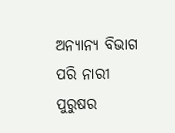ଅନ୍ୟାନ୍ୟ ବିଭାଗ ପରି ନାରୀ ପୁରୁଷର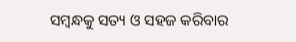ସମ୍ବନ୍ଧକୁ ସତ୍ୟ ଓ ସ‌ହଜ କରିବାର